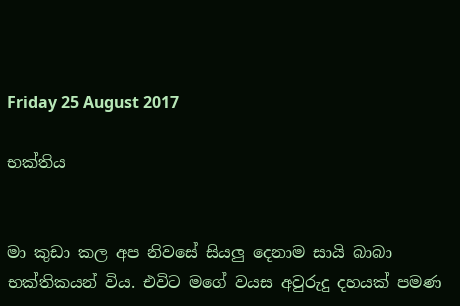Friday 25 August 2017

භක්තිය


මා කුඩා කල අප නිවසේ සියලු දෙනාම සායි බාබා භක්තිකයන් විය. එවිට මගේ වයස අවුරුදු දහයක් පමණ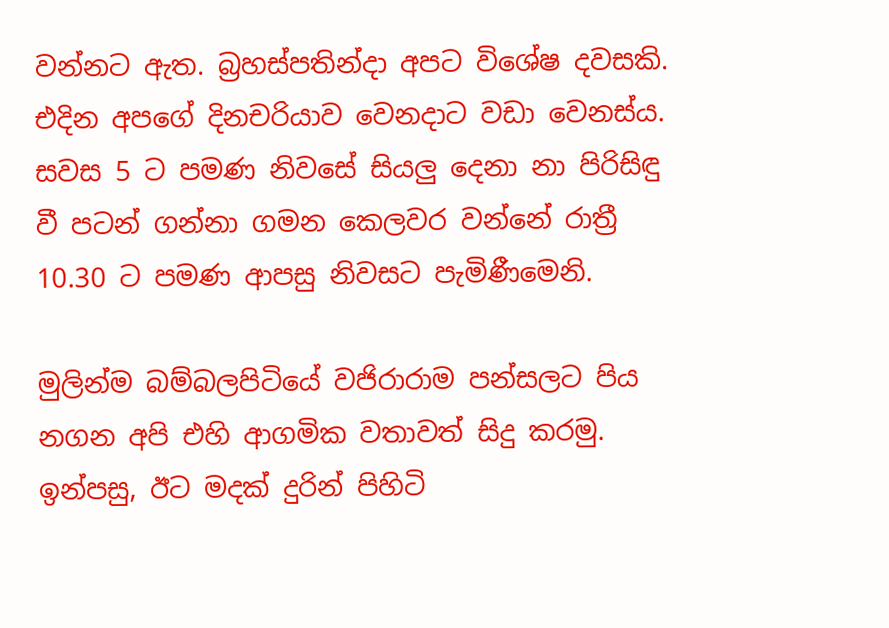වන්නට ඇත. බ්‍රහස්පතින්දා අපට විශේෂ දවසකි. එදින අපගේ දිනචරියාව වෙනදාට වඩා වෙනස්ය. සවස 5 ට පමණ නිවසේ සියලු දෙනා නා පිරිසිඳු වී පටන් ගන්නා ගමන කෙලවර වන්නේ රාත්‍රී 10.30 ට පමණ ආපසු නිවසට පැමිණීමෙනි.

මුලින්ම බම්බලපිටියේ වජිරාරාම පන්සලට පිය නගන අපි එහි ආගමික වතාවත් සිදු කරමු. ඉන්පසු, ඊට මදක් දුරින් පිහිටි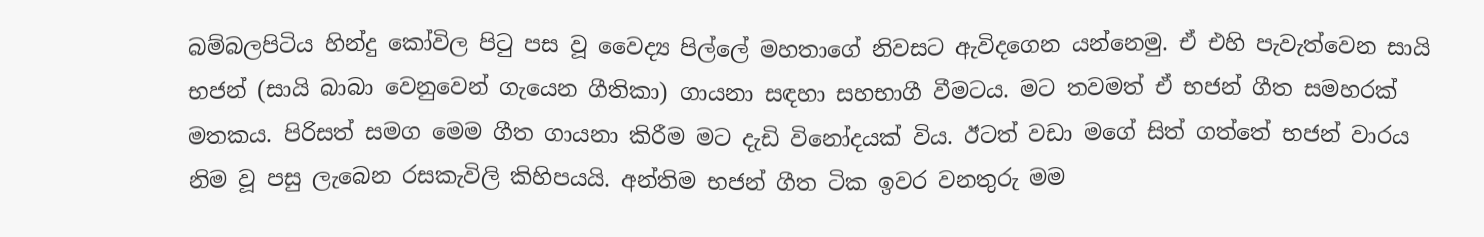බම්බලපිටිය හින්දු කෝවිල පිටු පස වූ වෛද්‍ය පිල්ලේ මහතාගේ නිවසට ඇවිදගෙන යන්නෙමු. ඒ එහි පැවැත්වෙන සායි භජන් (සායි බාබා වෙනුවෙන් ගැයෙන ගීතිකා) ගායනා සඳහා සහභාගී වීමටය. මට තවමත් ඒ භජන් ගීත සමහරක් මතකය. පිරිසත් සමග මෙම ගීත ගායනා කිරීම මට දැඩි විනෝදයක් විය. ඊටත් වඩා මගේ සිත් ගත්තේ භජන් වාරය නිම වූ පසු ලැබෙන රසකැවිලි කිහිපයයි. අන්තිම භජන් ගීත ටික ඉවර වනතුරු මම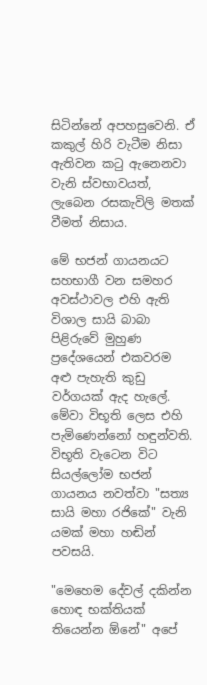සිටින්නේ අපහසුවෙනි. ඒ කකුල් හිරි වැටීම නිසා ඇතිවන කටු ඇනෙනවා වැනි ස්වභාවයත්, ලැබෙන රසකැවිලි මතක් වීමත් නිසාය.

මේ භජන් ගායනයට සහභාගී වන සමහර අවස්ථාවල එහි ඇති විශාල සායි බාබා පිළිරුවේ මුහුණ ප්‍රදේශයෙන් එකවරම අළු පැහැති කුඩු වර්ගයක් ඇද හැලේ. මේවා විභූති ලෙස එහි පැමිණෙන්නෝ හඳුන්වති. විභූති වැටෙන විට සියල්ලෝම භජන් ගායනය නවත්වා "සත්‍ය සායි මහා රජිකේ" වැනි යමක් මහා හඬින් පවසයි.

"මෙහෙම දේවල් දකින්න හොඳ භක්තියක් තියෙන්න ඕනේ" අපේ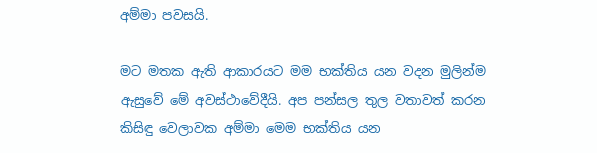අම්මා පවසයි.

මට මතක ඇති ආකාරයට මම භක්තිය යන වදන මුලින්ම ඇසුවේ මේ අවස්ථාවේදීයි. අප පන්සල තුල වතාවත් කරන කිසිඳු වෙලාවක අම්මා මෙම භක්තිය යන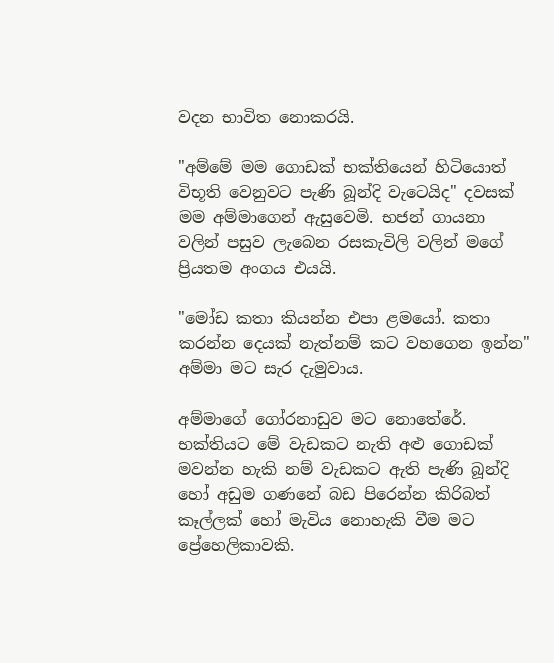වදන භාවිත නොකරයි.

"අම්මේ මම ගොඩක් භක්තියෙන් හිටියොත් විභූති වෙනුවට පැණි බූන්දි වැටෙයිද" දවසක් මම අම්මාගෙන් ඇසුවෙමි. භජන් ගායනා වලින් පසුව ලැබෙන රසකැවිලි වලින් මගේ ප්‍රියතම අංගය එයයි.

"මෝඩ කතා කියන්න එපා ළමයෝ. කතා කරන්න දෙයක් නැත්නම් කට වහගෙන ඉන්න" අම්මා මට සැර දැමුවාය.

අම්මාගේ ගෝරනාඩුව මට නොතේරේ. භක්තියට මේ වැඩකට නැති අළු ගොඩක් මවන්න හැකි නම් වැඩකට ඇති පැණි බූන්දි හෝ අඩුම ගණනේ බඩ පිරෙන්න කිරිබත් කෑල්ලක් හෝ මැවිය නොහැකි වීම මට ප්‍රේහෙලිකාවකි.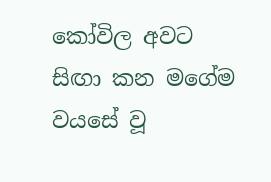කෝවිල අවට සිඟා කන මගේම වයසේ වූ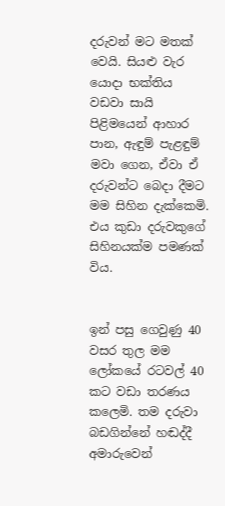දරුවන් මට මතක් වෙයි. සියළු වැර යොදා භක්තිය වඩවා සායි පිළිමයෙන් ආහාර පාන, ඇඳුම් පැළඳුම් මවා ගෙන, ඒවා ඒ දරුවන්ට බෙදා දීමට මම සිහින දැක්කෙමි. එය කුඩා දරුවකුගේ සිහිනයක්ම පමණක් විය.


ඉන් පසු ගෙවුණු 40 වසර තුල මම ලෝකයේ රටවල් 40 කට වඩා තරණය කලෙමි. තම දරුවා බඩගින්නේ හඬද්දී අමාරුවෙන්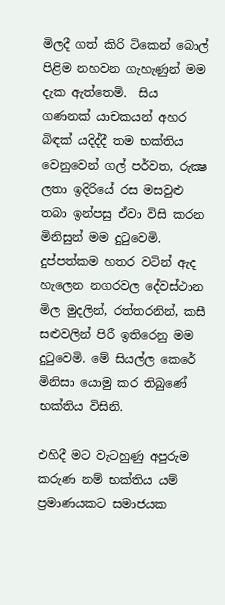මිලදී ගත් කිරි ටිකෙන් බොල් පිළිම නහවන ගැහැණුන් මම දැක ඇත්තෙමි.  සිය ගණනක් යාචකයන් අහර බිඳක් යදිද්දී තම භක්තිය වෙනුවෙන් ගල් පර්වත, රුක්‍ෂ ලතා ඉදිරියේ රස මසවුළු තබා ඉන්පසු ඒවා විසි කරන මිනිසුන් මම දුටුවෙමි. දුප්පත්කම හතර වටින් ඇද හැලෙන නගරවල දේවස්ථාන මිල මුදලින්, රත්තරනින්, කසී සළුවලින් පිරී ඉතිරෙනු මම දුටුවෙමි. මේ සියල්ල කෙරේ මිනිසා යොමු කර තිබුණේ භක්තිය විසිනි.

එහිදී මට වැටහුණු අපුරුම කරුණ නම් භක්තිය යම් ප්‍රමාණයකට සමාජයක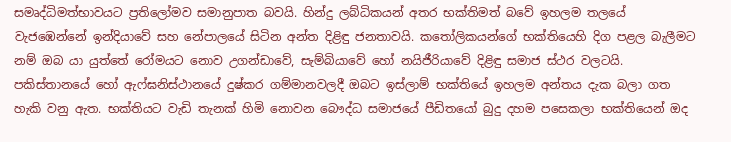සමෘද්ධිමත්භාවයට ප්‍රතිලෝමව සමානුපාත බවයි. හින්දු ලබ්ධිකයන් අතර භක්තිමත් බවේ ඉහලම තලයේ වැජඹෙන්නේ ඉන්දියාවේ සහ නේපාලයේ සිටින අන්ත දිළිඳු ජනතාවයි. කතෝලිකයන්ගේ භක්තියෙහි දිග පළල බැලීමට නම් ඔබ යා යුත්තේ රෝමයට නොව උගන්ඩාවේ, සැම්බියාවේ හෝ නයිජීරියාවේ දිළිඳු සමාජ ස්ථර වලටයි. පකිස්තානයේ හෝ ඇෆ්ඝනිස්ථානයේ දුෂ්කර ගම්මානවලදී ඔබට ඉස්ලාම් භක්තියේ ඉහලම අන්තය දැක බලා ගත හැකි වනු ඇත. භක්තියට වැඩි තැනක් හිමි නොවන බෞද්ධ සමාජයේ පීඩිතයෝ බුදු දහම පසෙකලා භක්තියෙන් ඔද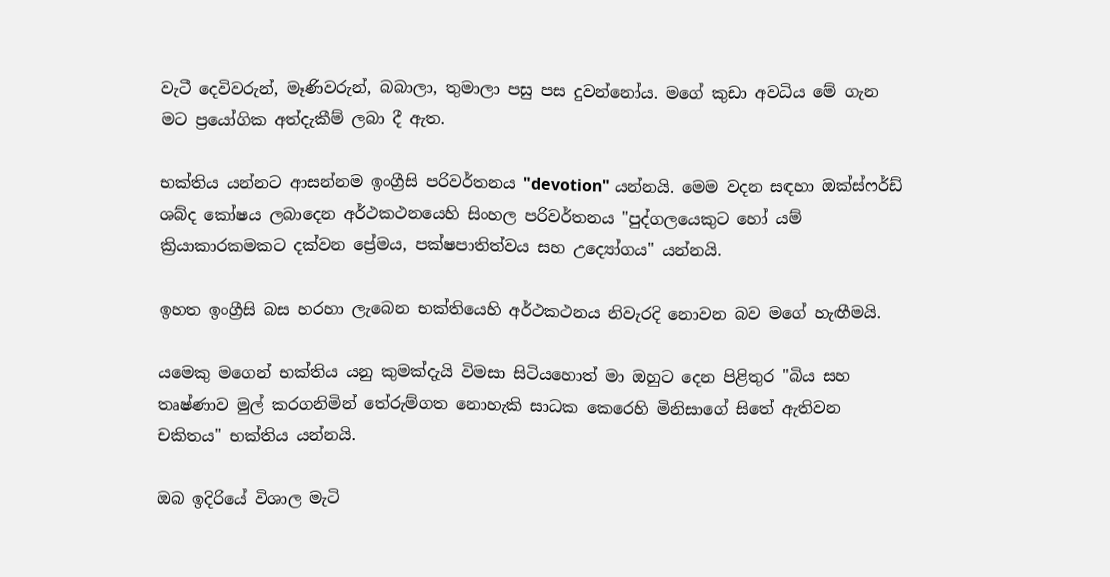වැටී දෙවිවරුන්, මෑණිවරුන්, බබාලා, තුමාලා පසු පස දුවන්නෝය. මගේ කුඩා අවධිය මේ ගැන මට ප්‍රයෝගික අත්දැකීම් ලබා දී ඇත.

භක්තිය යන්නට ආසන්නම ඉංග්‍රීසි පරිවර්තනය "devotion" යන්නයි. මෙම වදන සඳහා ඔක්ස්ෆර්ඩ් ශබ්ද කෝෂය ලබාදෙන අර්ථකථනයෙහි සිංහල පරිවර්තනය "පුද්ගලයෙකුට හෝ යම් ක්‍රියාකාරකමකට දක්වන ප්‍රේමය, පක්ෂපාතිත්වය සහ උද්‍යෝගය" යන්නයි.

ඉහත ඉංග්‍රීසි බස හරහා ලැබෙන භක්තියෙහි අර්ථකථනය නිවැරදි නොවන බව මගේ හැඟීමයි.

යමෙකු මගෙන් භක්තිය යනු කුමක්දැයි විමසා සිටියහොත් මා ඔහුට දෙන පිළිතුර "බිය සහ තෘෂ්ණාව මුල් කරගනිමින් තේරුම්ගත නොහැකි සාධක කෙරෙහි මිනිසාගේ සිතේ ඇතිවන චකිතය" භක්තිය යන්නයි.

ඔබ ඉදිරියේ විශාල මැටි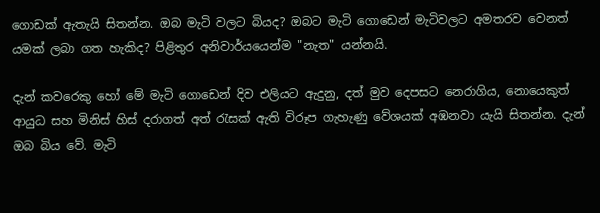ගොඩක් ඇතැයි සිතන්න. ඔබ මැටි වලට බියද? ඔබට මැටි ගොඩෙන් මැටිවලට අමතරව වෙනත් යමක් ලබා ගත හැකිද? පිළිතුර අනිවාර්යයෙන්ම "නැත" යන්නයි.

දැන් කවරෙකු හෝ මේ මැටි ගොඩෙන් දිව එලියට ඇදුනු, දත් මුව දෙපසට නෙරාගිය, නොයෙකුත් ආයුධ සහ මිනිස් හිස් දරාගත් අත් රැසක් ඇති විරූප ගැහැණු වේශයක් අඹනවා යැයි සිතන්න. දැන් ඔබ බිය වේ. මැටි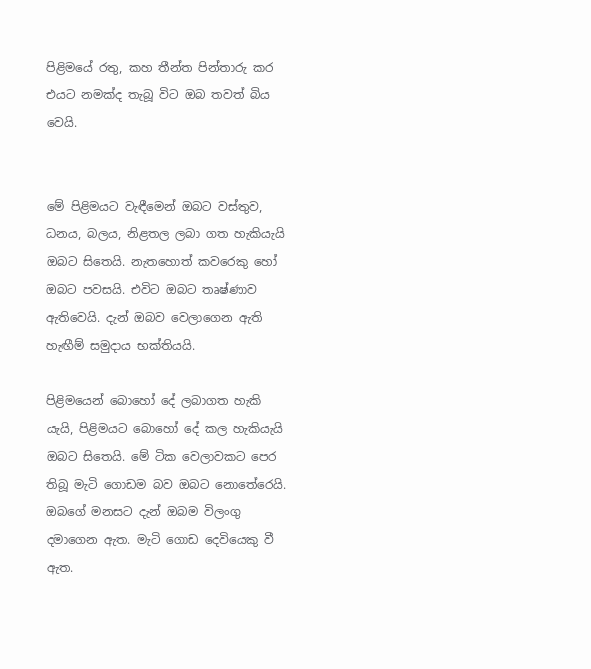පිළිමයේ රතු, කහ තීන්ත පින්තාරු කර එයට නමක්ද තැබූ විට ඔබ තවත් බිය වෙයි.


මේ පිළිමයට වැඳීමෙන් ඔබට වස්තුව, ධනය, බලය, නිළතල ලබා ගත හැකියැයි ඔබට සිතෙයි. නැතහොත් කවරෙකු හෝ ඔබට පවසයි. එවිට ඔබට තෘෂ්ණාව ඇතිවෙයි. දැන් ඔබව වෙලාගෙන ඇති හැඟීම් සමුදාය භක්තියයි.

පිළිමයෙන් බොහෝ දේ ලබාගත හැකි යැයි, පිළිමයට බොහෝ දේ කල හැකියැයි ඔබට සිතෙයි. මේ ටික වෙලාවකට පෙර තිබූ මැටි ගොඩම බව ඔබට නොතේරෙයි. ඔබගේ මනසට දැන් ඔබම විලංගු දමාගෙන ඇත. මැටි ගොඩ දෙවියෙකු වී ඇත.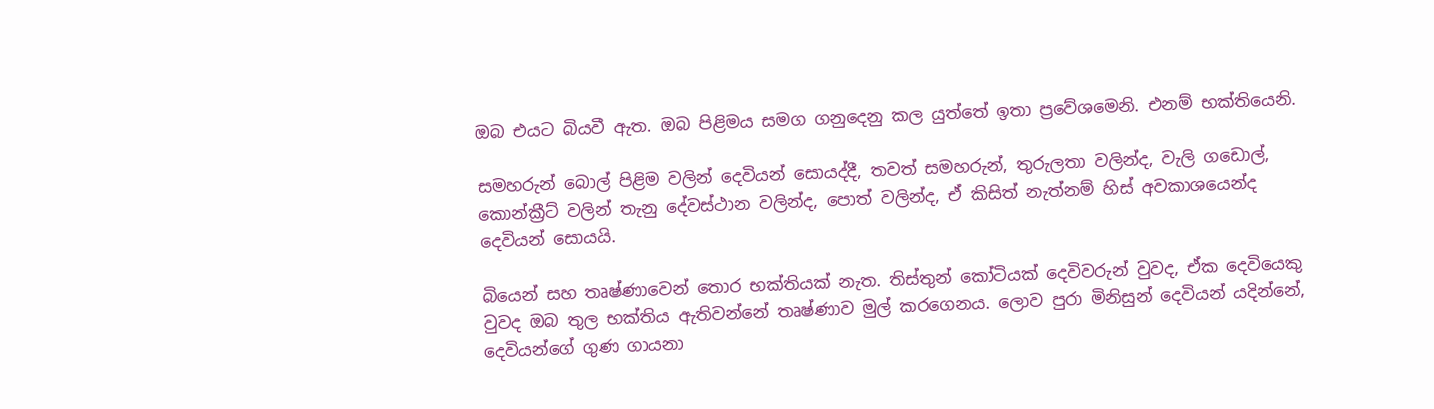ඔබ එයට බියවී ඇත. ඔබ පිළිමය සමග ගනුදෙනු කල යුත්තේ ඉතා ප්‍රවේශමෙනි. එනම් භක්තියෙනි.

සමහරුන් බොල් පිළිම වලින් දෙවියන් සොයද්දී, තවත් සමහරුන්, තුරුලතා වලින්ද, වැලි ගඩොල්, කොන්ක්‍රීට් වලින් තැනු දේවස්ථාන වලින්ද, පොත් වලින්ද, ඒ කිසිත් නැත්නම් හිස් අවකාශයෙන්ද දෙවියන් සොයයි.

බියෙන් සහ තෘෂ්ණාවෙන් තොර භක්තියක් නැත. තිස්තුන් කෝටියක් දෙවිවරුන් වුවද, ඒක දෙවියෙකු වුවද ඔබ තුල භක්තිය ඇතිවන්නේ තෘෂ්ණාව මුල් කරගෙනය. ලොව පුරා මිනිසුන් දෙවියන් යදින්නේ, දෙවියන්ගේ ගුණ ගායනා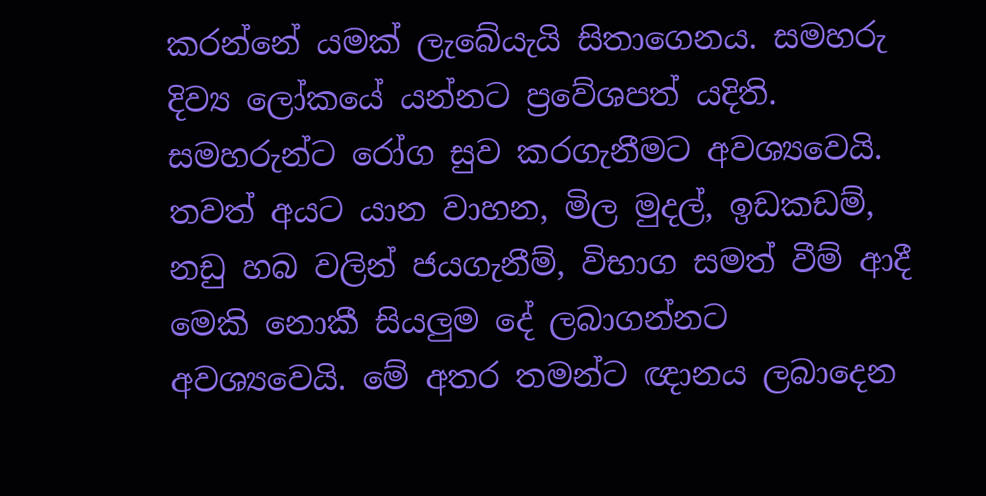කරන්නේ යමක් ලැබේයැයි සිතාගෙනය. සමහරු දිව්‍ය ලෝකයේ යන්නට ප්‍රවේශපත් යදිති. සමහරුන්ට රෝග සුව කරගැනීමට අවශ්‍යවෙයි. තවත් අයට යාන වාහන, මිල මුදල්, ඉඩකඩම්, නඩු හබ වලින් ජයගැනීම්, විභාග සමත් වීම් ආදී මෙකි නොකී සියලුම දේ ලබාගන්නට අවශ්‍යවෙයි. මේ අතර තමන්ට ඥානය ලබාදෙන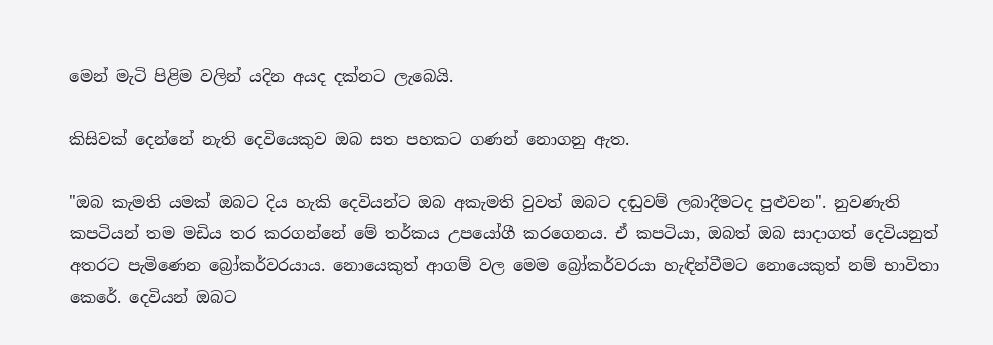මෙන් මැටි පිළිම වලින් යදින අයද දක්නට ලැබෙයි.

කිසිවක් දෙන්නේ නැති දෙවියෙකුව ඔබ සත පහකට ගණන් නොගනු ඇත.

"ඔබ කැමති යමක් ඔබට දිය හැකි දෙවියන්ට ඔබ අකැමති වුවත් ඔබට දඬුවම් ලබාදීමටද පුළුවන". නුවණැති කපටියන් තම මඩිය තර කරගන්නේ මේ තර්කය උපයෝගී කරගෙනය. ඒ කපටියා, ඔබත් ඔබ සාදාගත් දෙවියනුත් අතරට පැමිණෙන බ්‍රෝකර්වරයාය. නොයෙකුත් ආගම් වල මෙම බ්‍රෝකර්වරයා හැඳින්වීමට නොයෙකුත් නම් භාවිතා කෙරේ. දෙවියන් ඔබට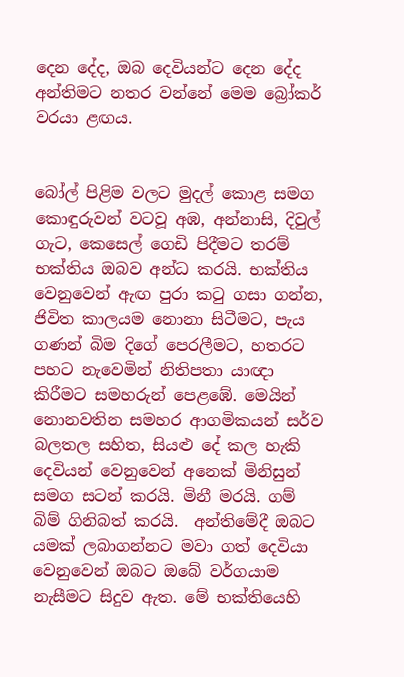දෙන දේද, ඔබ දෙවියන්ට දෙන දේද අන්තිමට නතර වන්නේ මෙම බ්‍රෝකර් වරයා ළඟය.


බෝල් පිළිම වලට මුදල් කොළ සමග කොඳුරුවන් වටවූ අඹ, අන්නාසි, දිවුල් ගැට, කෙසෙල් ගෙඩි පිදීමට තරම් භක්තිය ඔබව අන්ධ කරයි. භක්තිය වෙනුවෙන් ඇඟ පුරා කටු ගසා ගන්න, ජිවිත කාලයම නොනා සිටීමට, පැය ගණන් බිම දිගේ පෙරලීමට, හතරට පහට නැවෙමින් නිතිපතා යාඥා කිරීමට සමහරුන් පෙළඹේ. මෙයින් නොනවතින සමහර ආගමිකයන් සර්ව බලතල සහිත, සියළු දේ කල හැකි දෙවියන් වෙනුවෙන් අනෙක් මිනිසුන් සමග සටන් කරයි. මිනී මරයි. ගම් බිම් ගිනිබත් කරයි.  අන්තිමේදී ඔබට යමක් ලබාගන්නට මවා ගත් දෙවියා වෙනුවෙන් ඔබට ඔබේ වර්ගයාම නැසීමට සිදුව ඇත. මේ භක්තියෙහි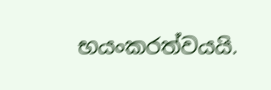භයංකරත්වයයි.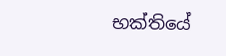භක්තියේ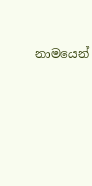නාමයෙන්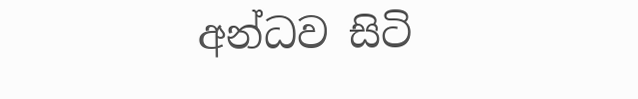අන්ධව සිටි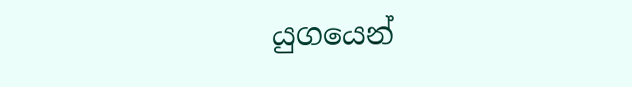යුගයෙන්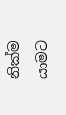නික්ම යාමට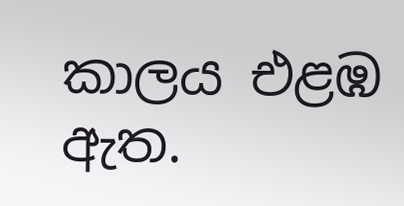කාලය එළඹ ඇත.